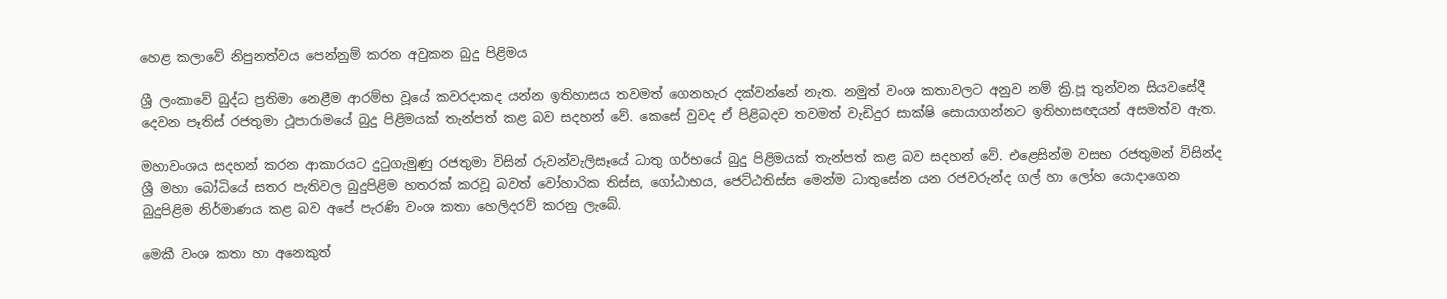හෙළ කලාවේ නිපුනත්වය පෙන්නුම් කරන අවුකන බුදු පිළිමය

ශ්‍රී ලංකාවේ බුද්ධ ප්‍රතිමා නෙළීම ආරම්භ වූයේ කවරදාකද යන්න ඉතිහාසය තවමත් ගෙනහැර දක්වන්නේ නැත. නමුත් වංශ කතාවලට අනුව නම් ක්‍රි.පූ තුන්වන සියවසේදී දෙවන පෑතිස් රජතුමා ථූපාරාමයේ බුදු පිළිමයක් තැන්පත් කළ බව සදහන් වේ. කෙසේ වුවද ඒ පිළිබදව තවමත් වැඩිදුර සාක්ෂි සොයාගන්නට ඉතිහාසඥයන් අසමත්ව ඇත.

මහාවංශය සදහන් කරන ආකාරයට දුටුගැමුණු රජතුමා විසින් රුවන්වැලිසෑයේ ධාතු ගර්භයේ බුදු පිළිමයක් තැන්පත් කළ බව සදහන් වේ. එළෙසින්ම වසභ රජතුමන් විසින්ද ශ්‍රී මහා බෝධියේ සතර පැතිවල බුදුපිළිම හතරක් කරවූ බවත් වෝහාරික තිස්ස, ගෝඨාභය, ජෙට්ඨතිස්ස මෙන්ම ධාතුසේන යන රජවරුන්ද ගල් හා ලෝහ යොදාගෙන බුදුපිළිම නිර්මාණය කළ බව අපේ පැරණි වංශ කතා හෙලිදරව් කරනු ලැබේ.

මෙකී වංශ කතා හා අනෙකුත්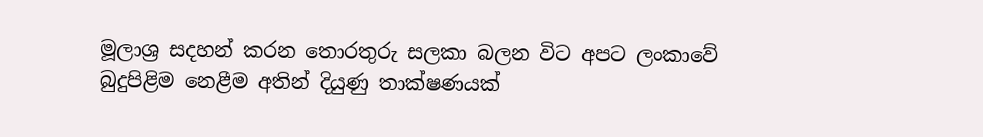මූලාශ්‍ර සදහන් කරන තොරතුරු සලකා බලන විට අපට ලංකාවේ බුදුපිළිම නෙළීම අතින් දියුණු තාක්ෂණයක්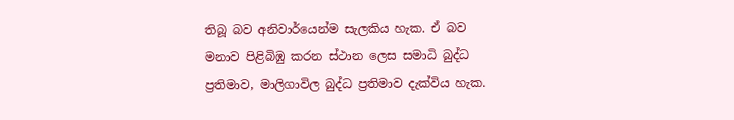තිබූ බව අනිවාර්යෙන්ම සැලකිය හැක. ඒ බව මනාව පිළිබිඹු කරන ස්ථාන ලෙස සමාධි බුද්ධ ප්‍රතිමාව, මාලිගාවිල බුද්ධ ප්‍රතිමාව දැක්විය හැක.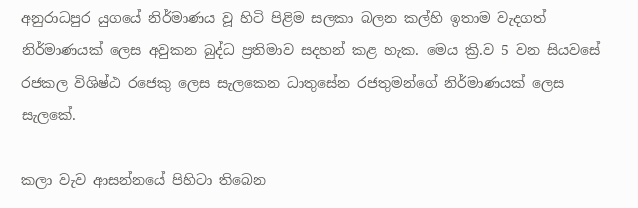අනුරාධපුර යුගයේ නිර්මාණය වූ හිටි පිළිම සලකා බලන කල්හි ඉතාම වැදගත් නිර්මාණයක් ලෙස අවුකන බුද්ධ ප්‍රතිමාව සදහන් කළ හැක. මෙය ක්‍රි.ව 5 වන සියවසේ රජකල විශිෂ්ඨ රජෙකු ලෙස සැලකෙන ධාතුසේන රජතුමන්ගේ නිර්මාණයක් ලෙස සැලකේ.

කලා වැව ආසන්නයේ පිහිටා තිබෙන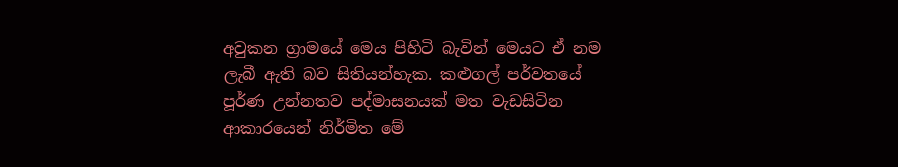අවුකන ග්‍රාමයේ මෙය පිහිටි බැවින් මෙයට ඒ නම ලැබී ඇති බව සිතියන්හැක. කළුගල් පර්වතයේ පූර්ණ උන්නතව පද්මාසනයක් මත වැඩසිටින ආකාරයෙන් නිර්මිත මේ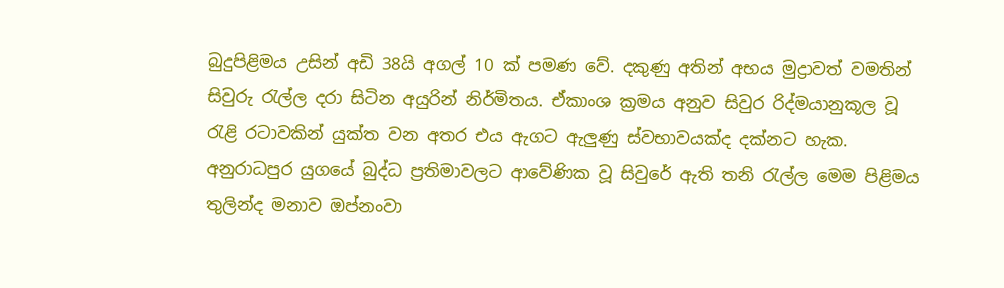බුදුපිළිමය උසින් අඩි 38යි අගල් 10 ක් පමණ වේ. දකුණු අතින් අභය මුද්‍රාවත් වමතින් සිවුරු රැල්ල දරා සිටින අයුරින් නිර්මිතය. ඒකාංශ ක්‍රමය අනුව සිවුර රිද්මයානුකූල වූ රැළි රටාවකින් යුක්ත වන අතර එය ඇගට ඇලුණු ස්වභාවයක්ද දක්නට හැක. අනුරාධපුර යුගයේ බුද්ධ ප්‍රතිමාවලට ආවේණික වූ සිවුරේ ඇති තනි රැල්ල මෙම පිළිමය තුලින්ද මනාව ඔප්නංවා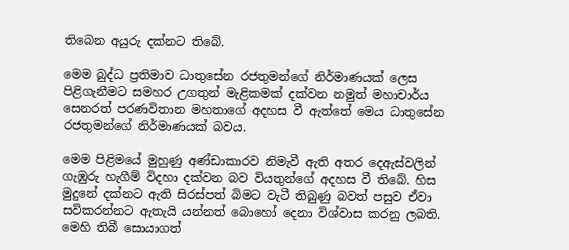තිබෙන අයුරු දක්නට තිබේ.

මෙම බුද්ධ ප්‍රතිමාව ධාතුසේන රජතුමන්ගේ නිර්මාණයක් ලෙස පිළිගැනීමට සමහර උගතුන් මැළිකමක් දක්වන නමුත් මහාචාර්ය සෙනරත් පරණවිතාන මහතාගේ අදහස වී ඇත්තේ මෙය ධාතුසේන රජතුමන්ගේ නිර්මාණයක් බවය.

මෙම පිළිමයේ මුහුණු අණ්ඩාකාරව නිමැවී ඇති අතර දෙඇස්වලින් ගැඹුරු හැගීම් විදහා දක්වන බව වියතුන්ගේ අදහස වී තිබේ. හිස මුදුනේ දක්නට ඇති සිරස්පත් බිමට වැටී තිබුණු බවත් පසුව ඒවා සවිකරන්නට ඇතැයි යන්නත් බොහෝ දෙනා විශ්වාස කරනු ලබති. මෙහි තිබී සොයාගත්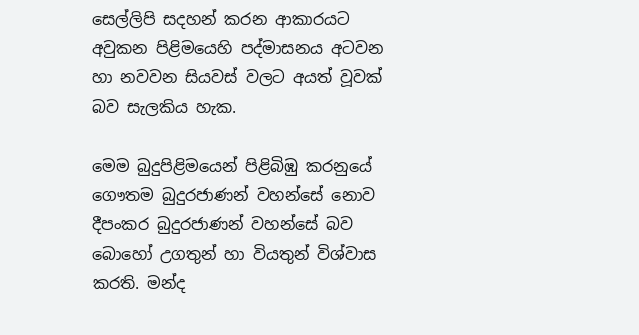සෙල්ලිපි සදහන් කරන ආකාරයට අවුකන පිළිමයෙහි පද්මාසනය අටවන හා නවවන සියවස් වලට අයත් වූවක් බව සැලකිය හැක.

මෙම බුදුපිළිමයෙන් පිළිබිඹු කරනුයේ ගෞතම බුදුරජාණන් වහන්සේ නොව දීපංකර බුදුරජාණන් වහන්සේ බව බොහෝ උගතුන් හා වියතුන් විශ්වාස කරති. මන්ද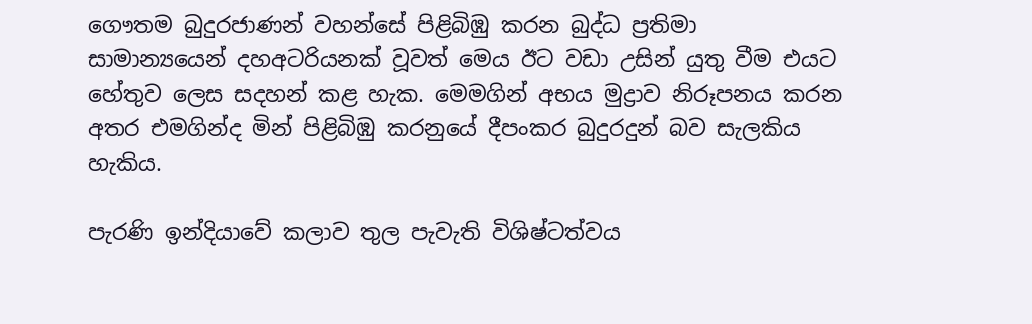ගෞතම බුදුරජාණන් වහන්සේ පිළිබිඹු කරන බුද්ධ ප්‍රතිමා සාමාන්‍යයෙන් දහඅටරියනක් වූවත් මෙය ඊට වඩා උසින් යුතු වීම එයට හේතුව ලෙස සදහන් කළ හැක. මෙමගින් අභය මුද්‍රාව නිරූපනය කරන අතර එමගින්ද මින් පිළිබිඹු කරනුයේ දීපංකර බුදුරදුන් බව සැලකිය හැකිය.

පැරණි ඉන්දියාවේ කලාව තුල පැවැති විශිෂ්ටත්වය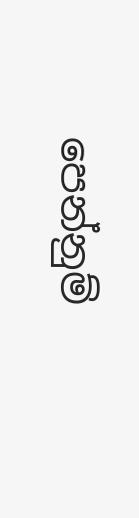පෙන්නුම්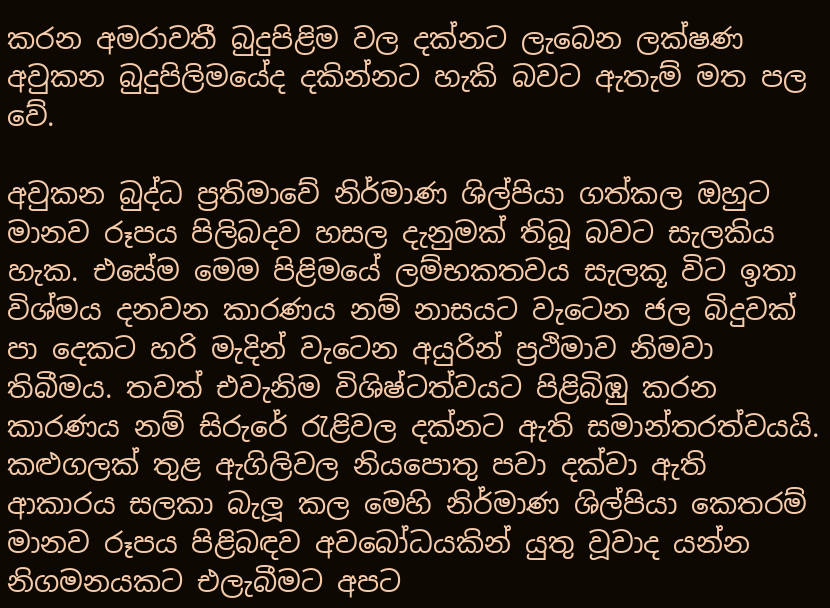කරන අමරාවතී බුදුපිළිම වල දක්නට ලැබෙන ලක්ෂණ අවුකන බුදුපිලිමයේද දකින්නට හැකි බවට ඇතැම් මත පල වේ.

අවුකන බුද්ධ ප්‍රතිමාවේ නිර්මාණ ශිල්පියා ගත්කල ඔහුට මානව රූපය පිලිබදව හසල දැනුමක් තිබූ බවට සැලකිය හැක. එසේම මෙම පිළිමයේ ලම්භකතවය සැලකූ විට ඉතා විශ්මය දනවන කාරණය නම් නාසයට වැටෙන ජල බිදුවක් පා දෙකට හරි මැදින් වැටෙන අයුරින් ප්‍රථිමාව නිමවා තිබීමය. තවත් එවැනිම විශිෂ්ටත්වයට පිළිබිඹු කරන කාරණය නම් සිරුරේ රැළිවල දක්නට ඇති සමාන්තරත්වයයි. කළුගලක් තුළ ඇගිලිවල නියපොතු පවා දක්වා ඇති ආකාරය සලකා බැලූ කල මෙහි නිර්මාණ ශිල්පියා කෙතරම් මානව රූපය පිළිබඳව අවබෝධයකින් යුතු වූවාද යන්න නිගමනයකට එලැබීමට අපට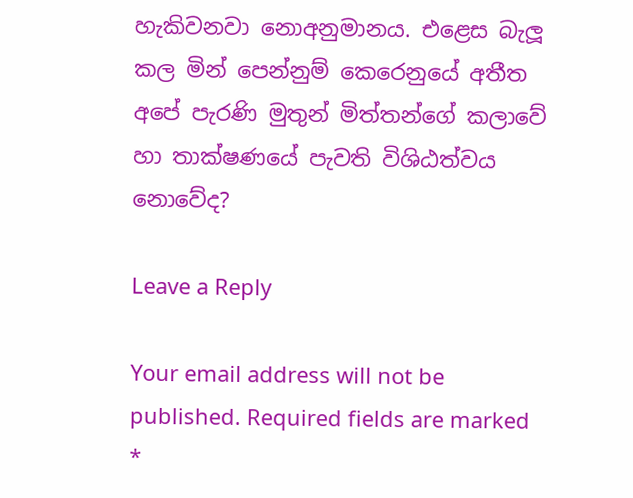හැකිවනවා නොඅනුමානය. එළෙස බැලූ කල මින් පෙන්නුම් කෙරෙනුයේ අතීත අපේ පැරණි මුතුන් මිත්තන්ගේ කලාවේ හා තාක්ෂණයේ පැවති විශිඨත්වය නොවේද?

Leave a Reply

Your email address will not be published. Required fields are marked *